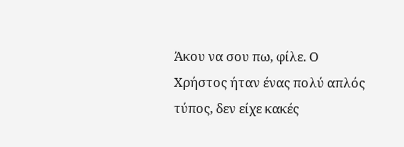Άκου να σου πω, φίλε. Ο Χρήστος ήταν ένας πολύ απλός τύπος, δεν είχε κακές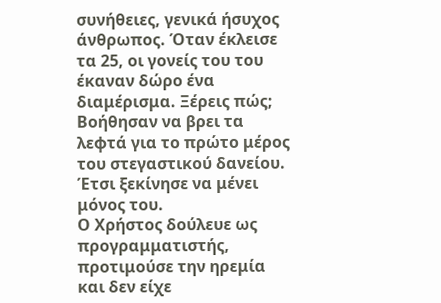συνήθειες, γενικά ήσυχος άνθρωπος. Όταν έκλεισε τα 25, οι γονείς του του έκαναν δώρο ένα διαμέρισμα. Ξέρεις πώς; Βοήθησαν να βρει τα λεφτά για το πρώτο μέρος του στεγαστικού δανείου. Έτσι ξεκίνησε να μένει μόνος του.
Ο Χρήστος δούλευε ως προγραμματιστής, προτιμούσε την ηρεμία και δεν είχε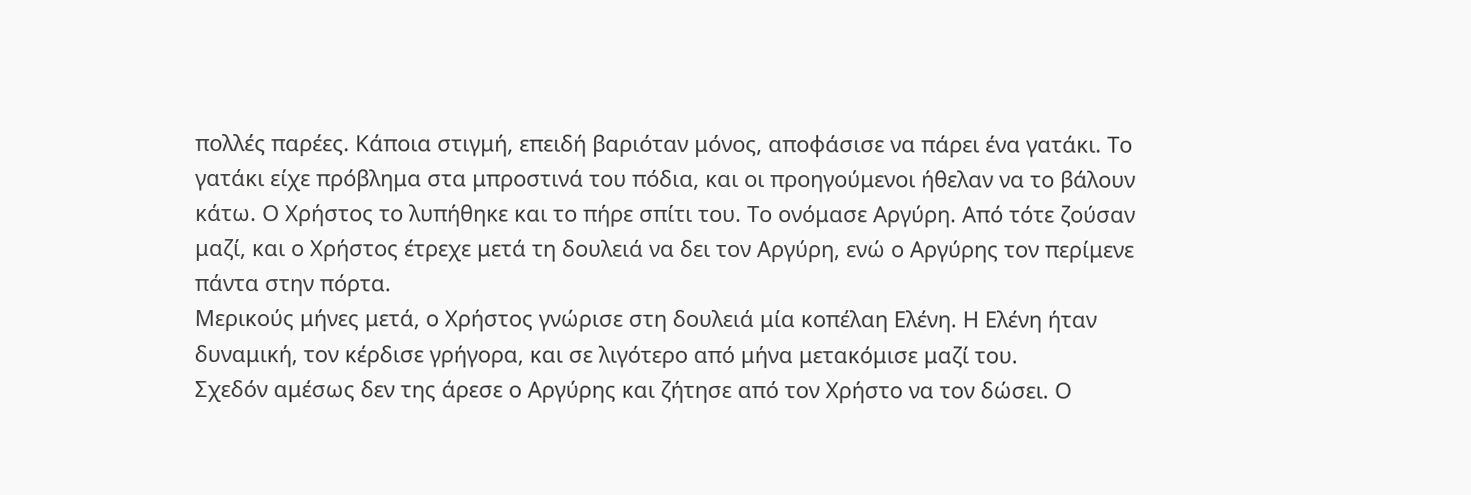πολλές παρέες. Κάποια στιγμή, επειδή βαριόταν μόνος, αποφάσισε να πάρει ένα γατάκι. Το γατάκι είχε πρόβλημα στα μπροστινά του πόδια, και οι προηγούμενοι ήθελαν να το βάλουν κάτω. Ο Χρήστος το λυπήθηκε και το πήρε σπίτι του. Το ονόμασε Αργύρη. Από τότε ζούσαν μαζί, και ο Χρήστος έτρεχε μετά τη δουλειά να δει τον Αργύρη, ενώ ο Αργύρης τον περίμενε πάντα στην πόρτα.
Μερικούς μήνες μετά, ο Χρήστος γνώρισε στη δουλειά μία κοπέλαη Ελένη. Η Ελένη ήταν δυναμική, τον κέρδισε γρήγορα, και σε λιγότερο από μήνα μετακόμισε μαζί του.
Σχεδόν αμέσως δεν της άρεσε ο Αργύρης και ζήτησε από τον Χρήστο να τον δώσει. Ο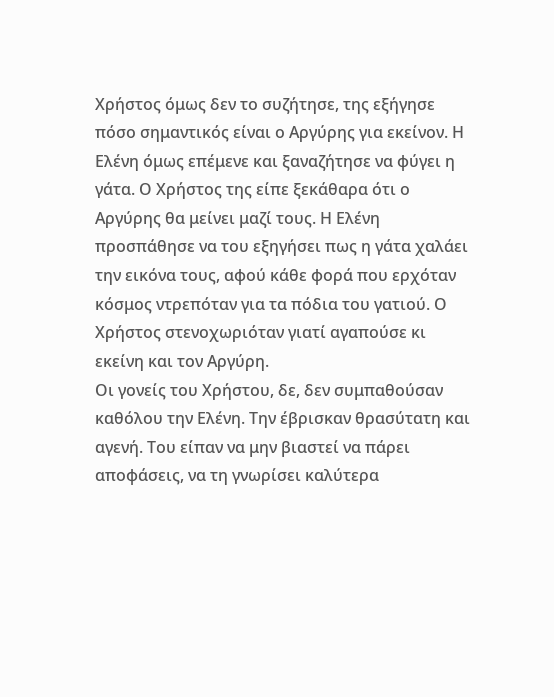Χρήστος όμως δεν το συζήτησε, της εξήγησε πόσο σημαντικός είναι ο Αργύρης για εκείνον. Η Ελένη όμως επέμενε και ξαναζήτησε να φύγει η γάτα. Ο Χρήστος της είπε ξεκάθαρα ότι ο Αργύρης θα μείνει μαζί τους. Η Ελένη προσπάθησε να του εξηγήσει πως η γάτα χαλάει την εικόνα τους, αφού κάθε φορά που ερχόταν κόσμος ντρεπόταν για τα πόδια του γατιού. Ο Χρήστος στενοχωριόταν γιατί αγαπούσε κι εκείνη και τον Αργύρη.
Οι γονείς του Χρήστου, δε, δεν συμπαθούσαν καθόλου την Ελένη. Την έβρισκαν θρασύτατη και αγενή. Του είπαν να μην βιαστεί να πάρει αποφάσεις, να τη γνωρίσει καλύτερα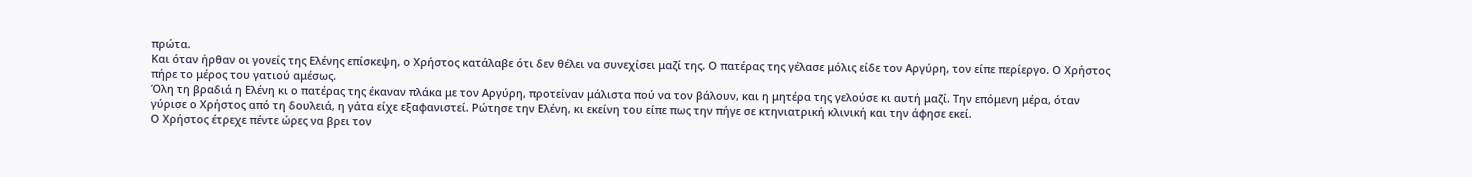πρώτα.
Και όταν ήρθαν οι γονείς της Ελένης επίσκεψη, ο Χρήστος κατάλαβε ότι δεν θέλει να συνεχίσει μαζί της. Ο πατέρας της γέλασε μόλις είδε τον Αργύρη, τον είπε περίεργο. Ο Χρήστος πήρε το μέρος του γατιού αμέσως.
Όλη τη βραδιά η Ελένη κι ο πατέρας της έκαναν πλάκα με τον Αργύρη, προτείναν μάλιστα πού να τον βάλουν, και η μητέρα της γελούσε κι αυτή μαζί. Την επόμενη μέρα, όταν γύρισε ο Χρήστος από τη δουλειά, η γάτα είχε εξαφανιστεί. Ρώτησε την Ελένη, κι εκείνη του είπε πως την πήγε σε κτηνιατρική κλινική και την άφησε εκεί.
Ο Χρήστος έτρεχε πέντε ώρες να βρει τον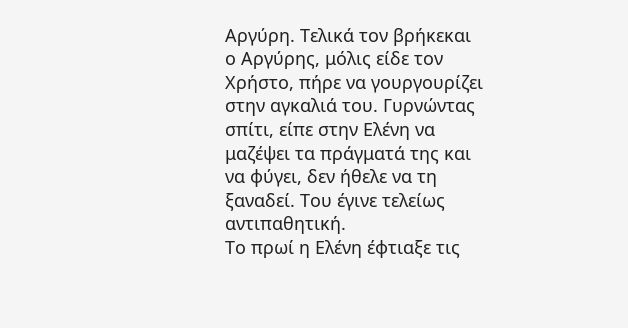Αργύρη. Τελικά τον βρήκεκαι ο Αργύρης, μόλις είδε τον Χρήστο, πήρε να γουργουρίζει στην αγκαλιά του. Γυρνώντας σπίτι, είπε στην Ελένη να μαζέψει τα πράγματά της και να φύγει, δεν ήθελε να τη ξαναδεί. Του έγινε τελείως αντιπαθητική.
Το πρωί η Ελένη έφτιαξε τις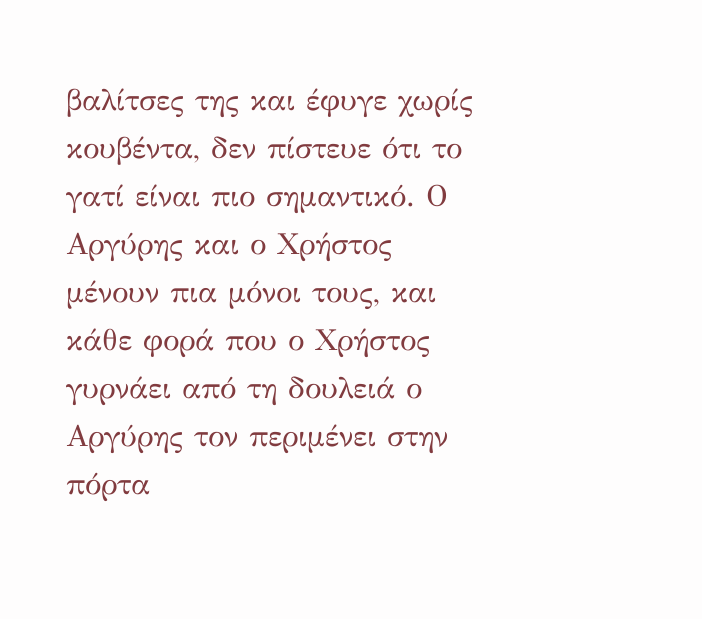βαλίτσες της και έφυγε χωρίς κουβέντα, δεν πίστευε ότι το γατί είναι πιο σημαντικό. Ο Αργύρης και ο Χρήστος μένουν πια μόνοι τους, και κάθε φορά που ο Χρήστος γυρνάει από τη δουλειά ο Αργύρης τον περιμένει στην πόρτα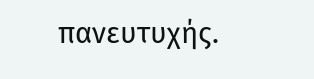πανευτυχής.